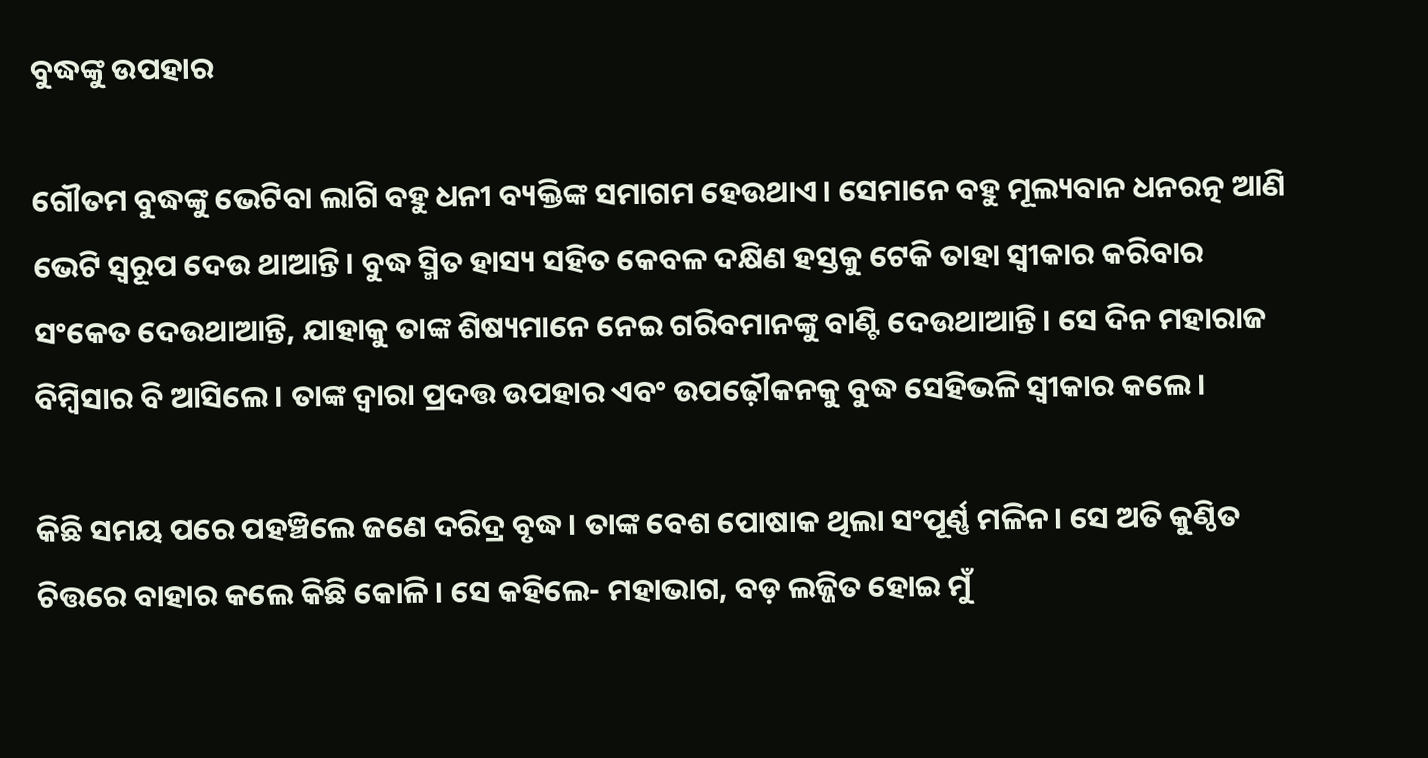ବୁଦ୍ଧଙ୍କୁ ଉପହାର

ଗୌତମ ବୁଦ୍ଧଙ୍କୁ ଭେଟିବା ଲାଗି ବହୁ ଧନୀ ବ୍ୟକ୍ତିଙ୍କ ସମାଗମ ହେଉଥାଏ। ସେମାନେ ବହୁ ମୂଲ୍ୟବାନ ଧନରତ୍ନ ଆଣି ଭେଟି ସ୍ବରୂପ ଦେଉ ଥାଆନ୍ତି। ବୁଦ୍ଧ ସ୍ମିତ ହାସ୍ୟ ସହିତ କେବଳ ଦକ୍ଷିଣ ହସ୍ତକୁ ଟେକି ତାହା ସ୍ବୀକାର କରିବାର ସଂକେତ ଦେଉଥାଆନ୍ତି, ଯାହାକୁ ତାଙ୍କ ଶିଷ୍ୟମାନେ ନେଇ ଗରିବମାନଙ୍କୁ ବାଣ୍ଟି ଦେଉଥାଆନ୍ତି। ସେ ଦିନ ମହାରାଜ ବିମ୍ବିସାର ବି ଆସିଲେ। ତାଙ୍କ ଦ୍ବାରା ପ୍ରଦତ୍ତ ଉପହାର ଏବଂ ଉପଢ଼ୌକନକୁ ବୁଦ୍ଧ ସେହିଭଳି ସ୍ବୀକାର କଲେ।

କିଛି ସମୟ ପରେ ପହଞ୍ଚିଲେ ଜଣେ ଦରିଦ୍ର ବୃଦ୍ଧ। ତାଙ୍କ ବେଶ ପୋଷାକ ଥିଲା ସଂପୂର୍ଣ୍ଣ ମଳିନ। ସେ ଅତି କୁଣ୍ଠିତ ଚିତ୍ତରେ ବାହାର କଲେ କିଛି କୋଳି। ସେ କହିଲେ- ମହାଭାଗ, ବଡ଼ ଲଜ୍ଜିତ ହୋଇ ମୁଁ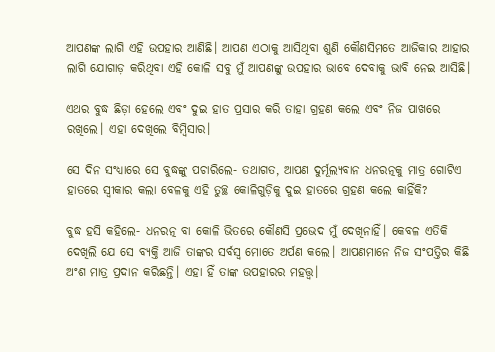ଆପଣଙ୍କ ଲାଗି ଏହି ଉପହାର ଆଣିଛି। ଆପଣ ଏଠାକୁ ଆସିଥିବା ଶୁଣି କୌଣସିମତେ ଆଜିକାର ଆହାର ଲାଗି ଯୋଗାଡ଼ କରିଥିବା ଏହି କୋଳି ସବୁ ମୁଁ ଆପଣଙ୍କୁ ଉପହାର ଭାବେ ଦେବାକୁ ଭାବି ନେଇ ଆସିଛି।

ଏଥର ବୁଦ୍ଧ ଛିଡ଼ା ହେଲେ ଏବଂ ଦୁଇ ହାତ ପ୍ରସାର କରି ତାହା ଗ୍ରହଣ କଲେ ଏବଂ ନିଜ ପାଖରେ ରଖିଲେ। ଏହା ଦେଖିଲେ ବିମ୍ବିସାର।

ସେ ଦିନ ସଂଧ୍ୟାରେ ସେ ବୁଦ୍ଧଙ୍କୁ ପଚାରିଲେ- ତଥାଗତ, ଆପଣ ଦୁର୍ମୂଲ୍ୟବାନ ଧନରତ୍ନକୁ ମାତ୍ର ଗୋଟିଏ ହାତରେ ସ୍ବୀକାର କଲା ବେଳକୁ ଏହି ତୁଚ୍ଛ କୋଳିଗୁଡ଼ିକୁ ଦୁଇ ହାତରେ ଗ୍ରହଣ କଲେ କାହିଁକି?

ବୁଦ୍ଧ ହସି କହିଲେ- ଧନରତ୍ନ ବା କୋଳି ଭିତରେ କୌଣସି ପ୍ରଭେଦ ମୁଁ ଦେଖିନାହିଁ। କେବଳ ଏତିକି ଦେଖିଲି ଯେ ସେ ବ୍ୟକ୍ତି ଆଜି ତାଙ୍କର ସର୍ବସ୍ବ ମୋତେ ଅର୍ପଣ କଲେ। ଆପଣମାନେ ନିଜ ସଂପତ୍ତିର କିଛି ଅଂଶ ମାତ୍ର ପ୍ରଦାନ କରିଛନ୍ତି। ଏହା ହିଁ ତାଙ୍କ ଉପହାରର ମହତ୍ତ୍ବ।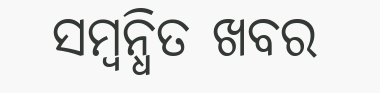ସମ୍ବନ୍ଧିତ ଖବର